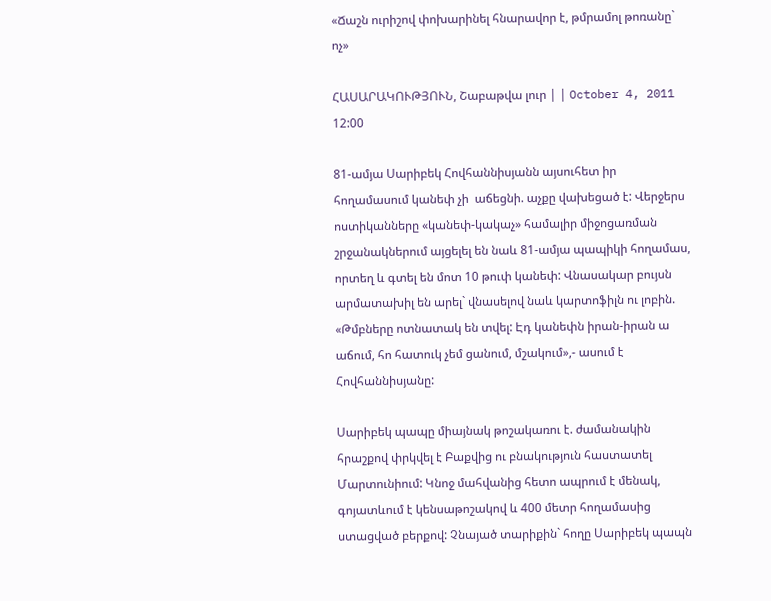«Ճաշն ուրիշով փոխարինել հնարավոր է, թմրամոլ թոռանը` ոչ»

ՀԱՍԱՐԱԿՈՒԹՅՈՒՆ, Շաբաթվա լուր | | October 4, 2011 12:00

81-ամյա Սարիբեկ Հովհաննիսյանն այսուհետ իր հողամասում կանեփ չի  աճեցնի. աչքը վախեցած է: Վերջերս ոստիկանները «կանեփ-կակաչ» համալիր միջոցառման շրջանակներում այցելել են նաև 81-ամյա պապիկի հողամաս, որտեղ և գտել են մոտ 10 թուփ կանեփ: Վնասակար բույսն արմատախիլ են արել` վնասելով նաև կարտոֆիլն ու լոբին. «Թմբները ոտնատակ են տվել: Էդ կանեփն իրան-իրան ա աճում, հո հատուկ չեմ ցանում, մշակում»,- ասում է Հովհաննիսյանը:

Սարիբեկ պապը միայնակ թոշակառու է. ժամանակին հրաշքով փրկվել է Բաքվից ու բնակություն հաստատել Մարտունիում: Կնոջ մահվանից հետո ապրում է մենակ, գոյատևում է կենսաթոշակով և 400 մետր հողամասից ստացված բերքով: Չնայած տարիքին` հողը Սարիբեկ պապն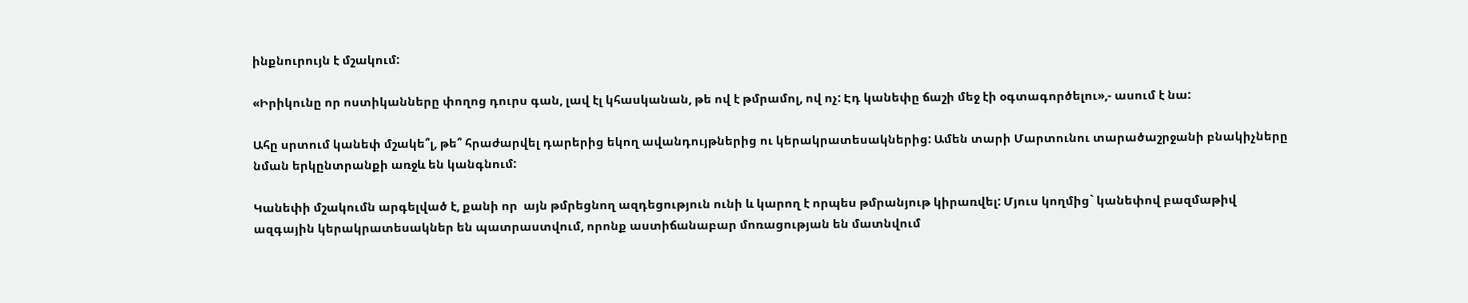ինքնուրույն է մշակում:

«Իրիկունը որ ոստիկանները փողոց դուրս գան, լավ էլ կհասկանան, թե ով է թմրամոլ, ով ոչ: Էդ կանեփը ճաշի մեջ էի օգտագործելու»,- ասում է նա:

Ահը սրտում կանեփ մշակե՞լ, թե՞ հրաժարվել դարերից եկող ավանդույթներից ու կերակրատեսակներից: Ամեն տարի Մարտունու տարածաշրջանի բնակիչները նման երկընտրանքի առջև են կանգնում:

Կանեփի մշակումն արգելված է, քանի որ  այն թմրեցնող ազդեցություն ունի և կարող է որպես թմրանյութ կիրառվել: Մյուս կողմից` կանեփով բազմաթիվ ազգային կերակրատեսակներ են պատրաստվում, որոնք աստիճանաբար մոռացության են մատնվում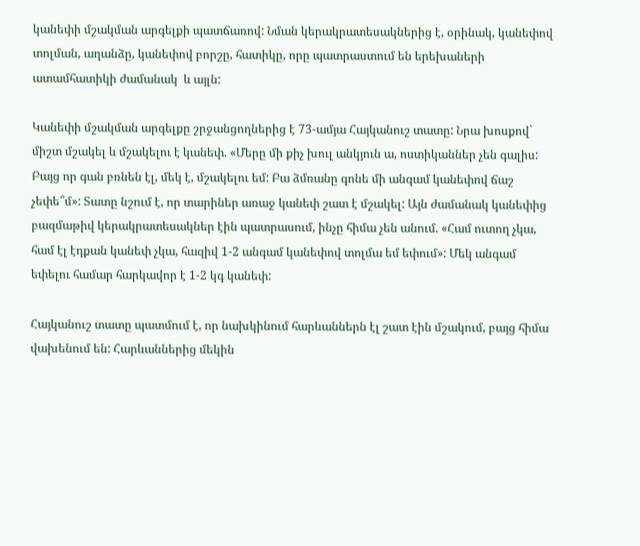կանեփի մշակման արգելքի պատճառով: Նման կերակրատեսակներից է, օրինակ, կանեփով տոլման, աղանձը, կանեփով բորշը, հատիկը, որը պատրաստում են երեխաների ատամհատիկի ժամանակ  և այլն:

Կանեփի մշակման արգելքը շրջանցողներից է 73-ամյա Հայկանուշ տատը: Նրա խոսքով` միշտ մշակել և մշակելու է կանեփ. «Մերը մի քիչ խուլ անկյուն ա, ոստիկաններ չեն գալիս: Բայց որ գան բռնեն էլ, մեկ է, մշակելու եմ: Բա ձմռանը գոնե մի անգամ կանեփով ճաշ չեփե՞մ»: Տատը նշում է, որ տարիներ առաջ կանեփ շատ է մշակել: Այն ժամանակ կանեփից բազմաթիվ կերակրատեսակներ էին պատրասում, ինչը հիմա չեն անում. «Համ ուտող չկա, համ էլ էդքան կանեփ չկա, հազիվ 1-2 անգամ կանեփով տոլմա եմ եփում»: Մեկ անգամ եփելու համար հարկավոր է 1-2 կգ կանեփ:

Հայկանուշ տատը պատմում է, որ նախկինում հարևաններն էլ շատ էին մշակում, բայց հիմա վախենում են: Հարևաններից մեկին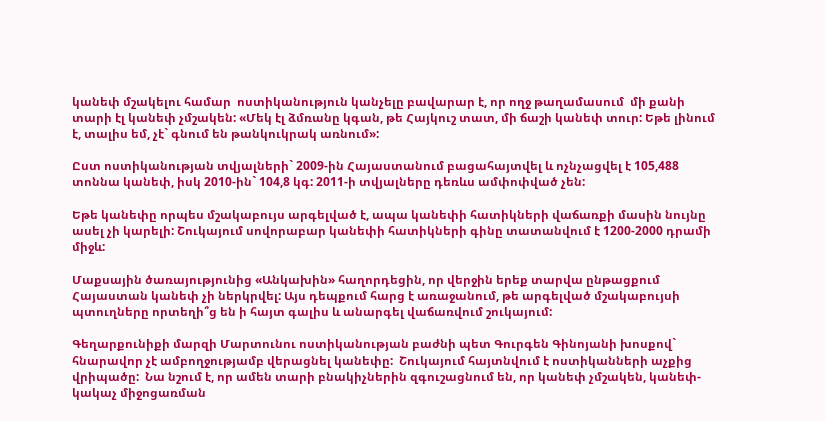կանեփ մշակելու համար  ոստիկանություն կանչելը բավարար է, որ ողջ թաղամասում  մի քանի տարի էլ կանեփ չմշակեն: «Մեկ էլ ձմռանը կգան, թե Հայկուշ տատ, մի ճաշի կանեփ տուր: Եթե լինում է, տալիս եմ, չէ` գնում են թանկուկրակ առնում»:

Ըստ ոստիկանության տվյալների` 2009-ին Հայաստանում բացահայտվել և ոչնչացվել է 105,488 տոննա կանեփ, իսկ 2010-ին` 104,8 կգ: 2011-ի տվյալները դեռևս ամփոփված չեն:

Եթե կանեփը որպես մշակաբույս արգելված է, ապա կանեփի հատիկների վաճառքի մասին նույնը ասել չի կարելի: Շուկայում սովորաբար կանեփի հատիկների գինը տատանվում է 1200-2000 դրամի միջև:

Մաքսային ծառայությունից «Անկախին» հաղորդեցին, որ վերջին երեք տարվա ընթացքում Հայաստան կանեփ չի ներկրվել: Այս դեպքում հարց է առաջանում, թե արգելված մշակաբույսի պտուղները որտեղի՞ց են ի հայտ գալիս և անարգել վաճառվում շուկայում:

Գեղարքունիքի մարզի Մարտունու ոստիկանության բաժնի պետ Գուրգեն Գինոյանի խոսքով` հնարավոր չէ ամբողջությամբ վերացնել կանեփը:  Շուկայում հայտնվում է ոստիկանների աչքից վրիպածը:  Նա նշում է, որ ամեն տարի բնակիչներին զգուշացնում են, որ կանեփ չմշակեն, կանեփ-կակաչ միջոցառման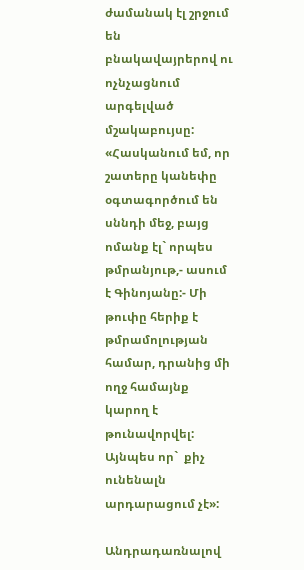ժամանակ էլ շրջում են բնակավայրերով ու ոչնչացնում արգելված մշակաբույսը: «Հասկանում եմ, որ շատերը կանեփը  օգտագործում են սննդի մեջ, բայց ոմանք էլ` որպես թմրանյութ,- ասում է Գինոյանը:- Մի թուփը հերիք է թմրամոլության համար, դրանից մի ողջ համայնք կարող է թունավորվել: Այնպես որ`  քիչ ունենալն արդարացում չէ»:

Անդրադառնալով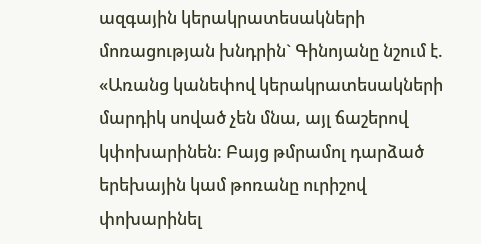ազգային կերակրատեսակների մոռացության խնդրին` Գինոյանը նշում է. «Առանց կանեփով կերակրատեսակների մարդիկ սոված չեն մնա, այլ ճաշերով կփոխարինեն: Բայց թմրամոլ դարձած երեխային կամ թոռանը ուրիշով  փոխարինել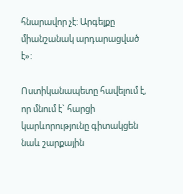հնարավոր չէ: Արգելքը միանշանակ արդարացված է»:

Ոստիկանապետը հավելում է, որ մնում է` հարցի կարևորությունը գիտակցեն նաև շարքային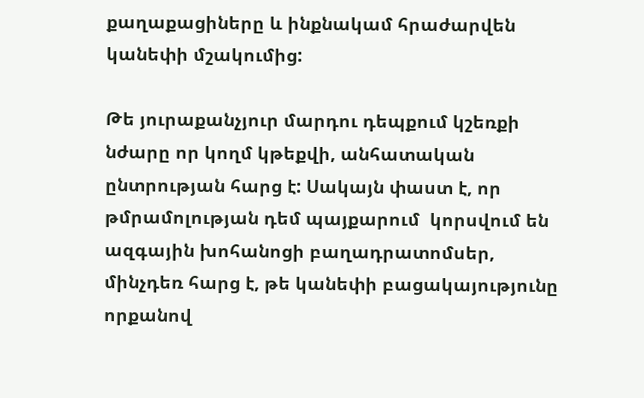քաղաքացիները և ինքնակամ հրաժարվեն կանեփի մշակումից:

Թե յուրաքանչյուր մարդու դեպքում կշեռքի նժարը որ կողմ կթեքվի, անհատական ընտրության հարց է: Սակայն փաստ է, որ թմրամոլության դեմ պայքարում  կորսվում են ազգային խոհանոցի բաղադրատոմսեր, մինչդեռ հարց է, թե կանեփի բացակայությունը որքանով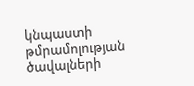կնպաստի թմրամոլության ծավալների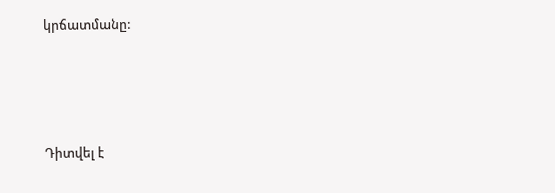կրճատմանը:







Դիտվել է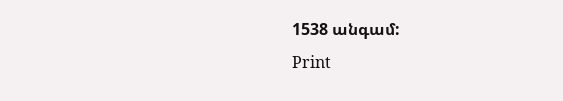1538 անգամ:
Print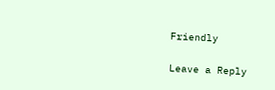Friendly

Leave a Reply